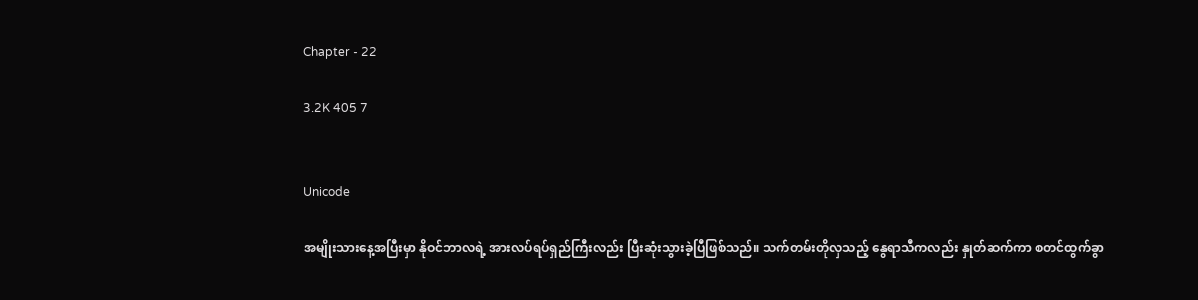Chapter - 22

3.2K 405 7


Unicode

အမျိုးသားနေ့အပြီးမှာ နိုဝင်ဘာလရဲ့ အားလပ်ရပ်ရှည်ကြီးလည်း ပြီးဆုံးသွားခဲ့ပြီဖြစ်သည်။ သက်တမ်းတိုလှသည့် နွေရာသီကလည်း နှုတ်ဆက်ကာ စတင်ထွက်ခွာ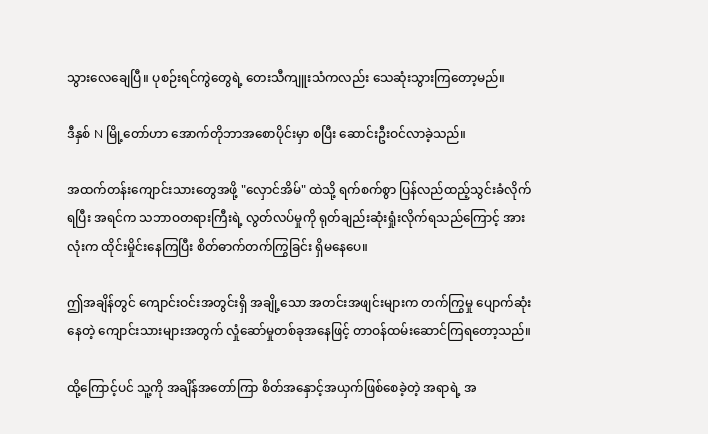သွားလေချေပြီ။ ပုစဉ်းရင်ကွဲတွေရဲ့ တေးသီကျူးသံကလည်း သေဆုံးသွားကြတော့မည်။

ဒီနှစ် N မြို့တော်ဟာ အောက်တိုဘာအစောပိုင်းမှာ စပြီး ဆောင်းဦးဝင်လာခဲ့သည်။

အထက်တန်းကျောင်းသားတွေအဖို့ "လှောင်အိမ်" ထဲသို့ ရက်စက်စွာ ပြန်လည်ထည့်သွင်းခံလိုက်ရပြီး အရင်က သဘာဝတရားကြီးရဲ့ လွတ်လပ်မှုကို ရုတ်ချည်းဆုံးရှုံးလိုက်ရသည်ကြောင့် အားလုံးက ထိုင်းမှိုင်းနေကြပြီး စိတ်ဓာက်တက်ကြွခြင်း ရှိမနေပေ။

ဤအချိန်တွင် ကျောင်းဝင်းအတွင်းရှိ အချို့သော အတင်းအဖျင်းများက တက်ကြွမှု ပျောက်ဆုံးနေတဲ့ ကျောင်းသားများအတွက် လှုံဆော်မှုတစ်ခုအနေဖြင့် တာဝန်ထမ်းဆောင်ကြရတော့သည်။

ထို့ကြောင့်ပင် သူ့ကို အချိန်အတော်ကြာ စိတ်အနှောင့်အယှက်ဖြစ်စေခဲ့တဲ့ အရာရဲ့ အ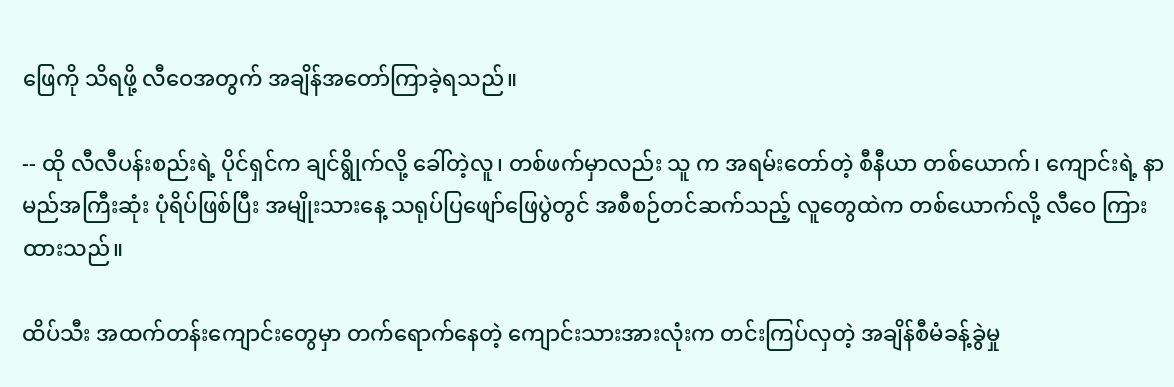ဖြေကို သိရဖို့ လီဝေအတွက် အချိန်အတော်ကြာခဲ့ရသည်။

-- ထို လီလီပန်းစည်းရဲ့ ပိုင်ရှင်က ချင်ရွိုက်လို့ ခေါ်တဲ့လူ၊ တစ်ဖက်မှာလည်း သူ က အရမ်းတော်တဲ့ စီနီယာ တစ်ယောက်၊ ကျောင်းရဲ့ နာမည်အကြီးဆုံး ပုံရိပ်ဖြစ်ပြီး အမျိုးသားနေ့ သရုပ်ပြဖျော်ဖြေပွဲတွင် အစီစဉ်တင်ဆက်သည့် လူတွေထဲက တစ်ယောက်လို့ လီဝေ ကြားထားသည်။

ထိပ်သီး အထက်တန်းကျောင်းတွေမှာ တက်ရောက်နေတဲ့ ကျောင်းသားအားလုံးက တင်းကြပ်လှတဲ့ အချိန်စီမံခန့်ခွဲမှု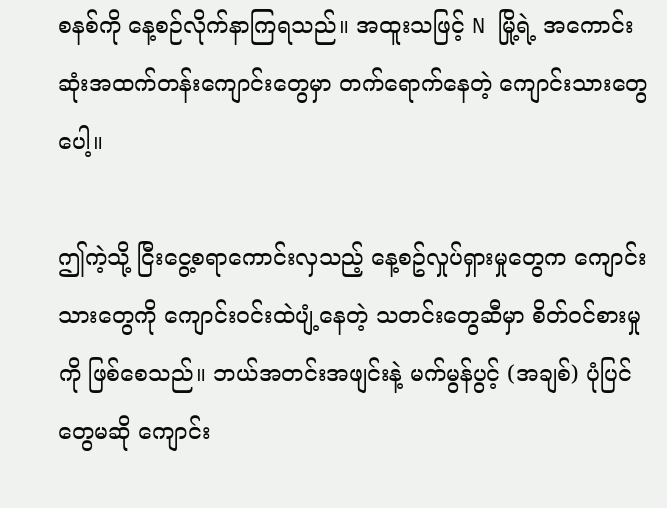စနစ်ကို နေ့စဉ်လိုက်နာကြရသည်။ အထူးသဖြင့် N မြို့ရဲ့ အကောင်းဆုံးအထက်တန်းကျောင်းတွေမှာ တက်ရောက်နေတဲ့ ကျောင်းသားတွေပေါ့။

ဤကဲ့သို့ ငြီးငွေ့စရာကောင်းလှသည့် နေ့စဥ်လှုပ်ရှားမှုတွေက ကျောင်းသားတွေကို ကျောင်းဝင်းထဲပျံ့နေတဲ့ သတင်းတွေဆီမှာ စိတ်ဝင်စားမှုကို ဖြစ်စေသည်။ ဘယ်အတင်းအဖျင်းနဲ့ မက်မွန်ပွင့် (အချစ်) ပုံပြင်တွေမဆို ကျောင်း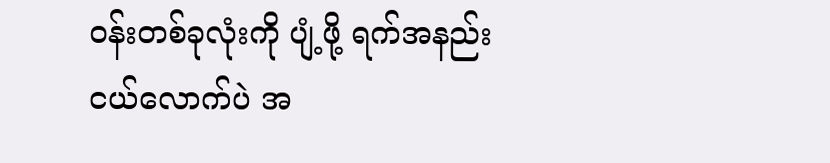ဝန်းတစ်ခုလုံးကို ပျံ့ဖို့ ရက်အနည်းငယ်လောက်ပဲ အ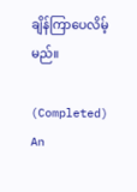ချိန်ကြာပေလိမ့်မည်။

(Completed) An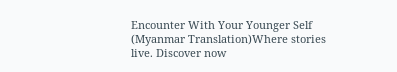Encounter With Your Younger Self (Myanmar Translation)Where stories live. Discover now